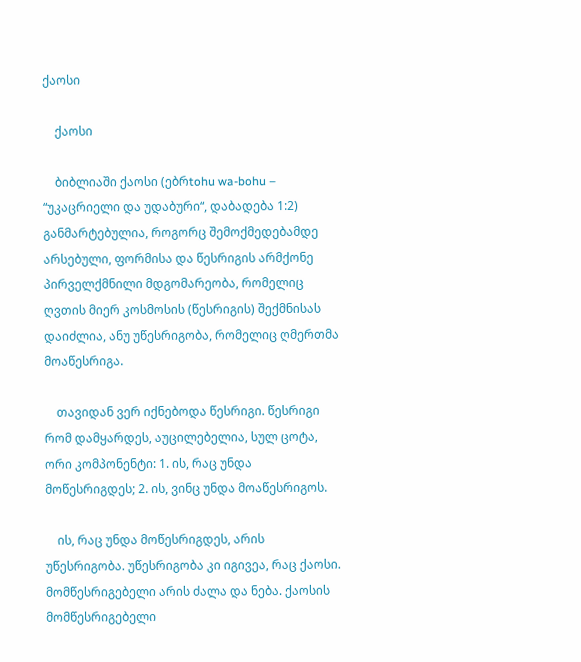ქაოსი

    ქაოსი

    ბიბლიაში ქაოსი (ებრtohu wa-bohu – “უკაცრიელი და უდაბური“, დაბადება 1:2) განმარტებულია, როგორც შემოქმედებამდე არსებული, ფორმისა და წესრიგის არმქონე პირველქმნილი მდგომარეობა, რომელიც ღვთის მიერ კოსმოსის (წესრიგის) შექმნისას დაიძლია, ანუ უწესრიგობა, რომელიც ღმერთმა მოაწესრიგა.

    თავიდან ვერ იქნებოდა წესრიგი. წესრიგი რომ დამყარდეს, აუცილებელია, სულ ცოტა, ორი კომპონენტი: 1. ის, რაც უნდა მოწესრიგდეს; 2. ის, ვინც უნდა მოაწესრიგოს.

    ის, რაც უნდა მოწესრიგდეს, არის უწესრიგობა. უწესრიგობა კი იგივეა, რაც ქაოსი. მომწესრიგებელი არის ძალა და ნება. ქაოსის მომწესრიგებელი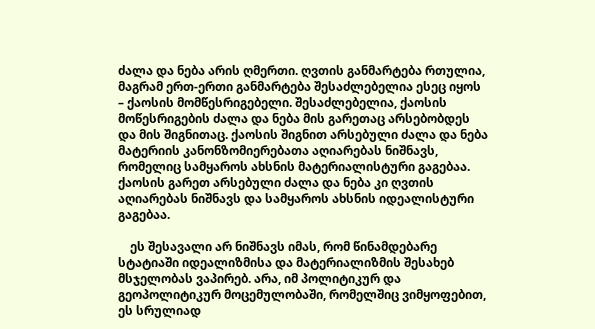ძალა და ნება არის ღმერთი. ღვთის განმარტება რთულია, მაგრამ ერთ-ერთი განმარტება შესაძლებელია ესეც იყოს – ქაოსის მომწესრიგებელი. შესაძლებელია, ქაოსის მოწესრიგების ძალა და ნება მის გარეთაც არსებობდეს და მის შიგნითაც. ქაოსის შიგნით არსებული ძალა და ნება მატერიის კანონზომიერებათა აღიარებას ნიშნავს, რომელიც სამყაროს ახსნის მატერიალისტური გაგებაა. ქაოსის გარეთ არსებული ძალა და ნება კი ღვთის აღიარებას ნიშნავს და სამყაროს ახსნის იდეალისტური გაგებაა.

    ეს შესავალი არ ნიშნავს იმას, რომ წინამდებარე სტატიაში იდეალიზმისა და მატერიალიზმის შესახებ მსჯელობას ვაპირებ. არა, იმ პოლიტიკურ და გეოპოლიტიკურ მოცემულობაში, რომელშიც ვიმყოფებით, ეს სრულიად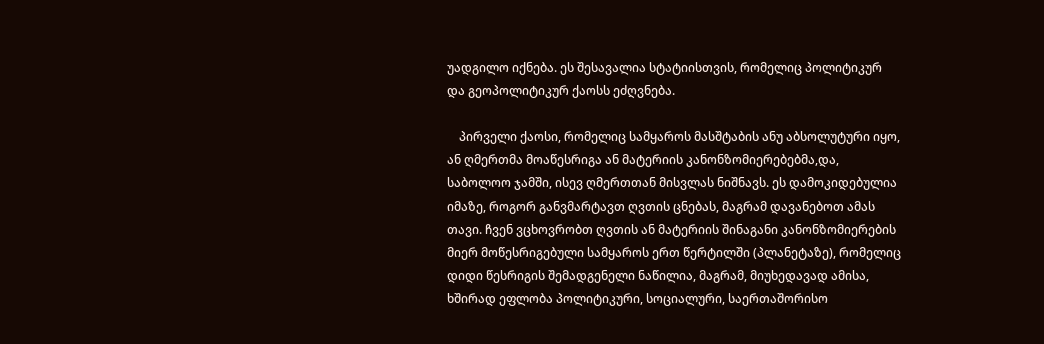უადგილო იქნება. ეს შესავალია სტატიისთვის, რომელიც პოლიტიკურ და გეოპოლიტიკურ ქაოსს ეძღვნება.

    პირველი ქაოსი, რომელიც სამყაროს მასშტაბის ანუ აბსოლუტური იყო, ან ღმერთმა მოაწესრიგა ან მატერიის კანონზომიერებებმა,და, საბოლოო ჯამში, ისევ ღმერთთან მისვლას ნიშნავს. ეს დამოკიდებულია იმაზე, როგორ განვმარტავთ ღვთის ცნებას, მაგრამ დავანებოთ ამას თავი. ჩვენ ვცხოვრობთ ღვთის ან მატერიის შინაგანი კანონზომიერების მიერ მოწესრიგებული სამყაროს ერთ წერტილში (პლანეტაზე), რომელიც დიდი წესრიგის შემადგენელი ნაწილია, მაგრამ, მიუხედავად ამისა, ხშირად ეფლობა პოლიტიკური, სოციალური, საერთაშორისო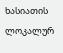ხასიათის ლოკალურ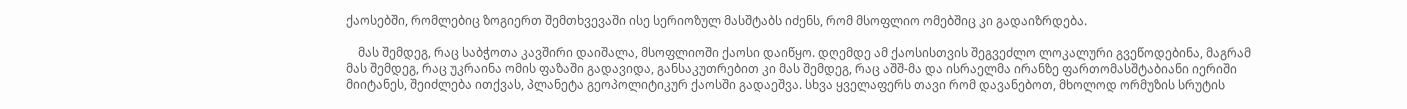ქაოსებში, რომლებიც ზოგიერთ შემთხვევაში ისე სერიოზულ მასშტაბს იძენს, რომ მსოფლიო ომებშიც კი გადაიზრდება.

    მას შემდეგ, რაც საბჭოთა კავშირი დაიშალა, მსოფლიოში ქაოსი დაიწყო. დღემდე ამ ქაოსისთვის შეგვეძლო ლოკალური გვეწოდებინა, მაგრამ მას შემდეგ, რაც უკრაინა ომის ფაზაში გადავიდა, განსაკუთრებით კი მას შემდეგ, რაც აშშ-მა და ისრაელმა ირანზე ფართომასშტაბიანი იერიში მიიტანეს, შეიძლება ითქვას, პლანეტა გეოპოლიტიკურ ქაოსში გადაეშვა. სხვა ყველაფერს თავი რომ დავანებოთ, მხოლოდ ორმუზის სრუტის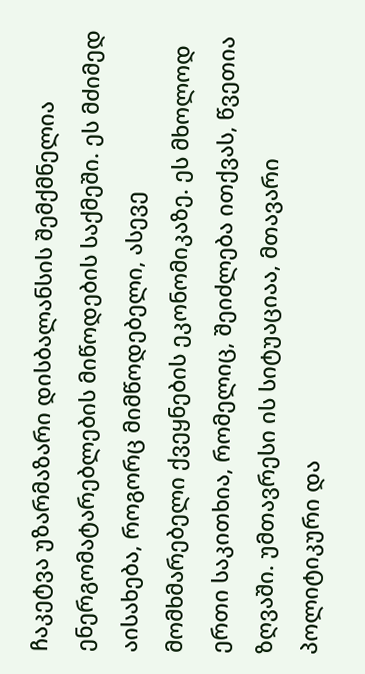ჩაკეტვა უზარმაზარი დისბალანსის შემქმნელია ენერგომატარებლების მიწოდების საქმეში. ეს მძიმედ აისახება, როგორც მიმწოდებელი, ასევე მომხმარებელი ქვეყნების ეკონომიკაზე. ეს მხოლოდ ერთი საკითხია, რომელიც, შეიძლება ითქვას, წვეთია ზღვაში. უმთავრესი ის სიტუაციაა, მთავარი პოლიტიკური და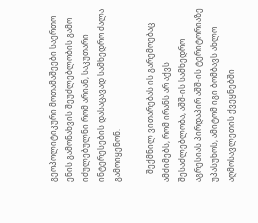გეოპოლიტიკური მოთამაშეები საერთო ენის გამონახვის შეუძლებლობის გამო იძულებულნი რომ არიან, საკუთარი ინტერესების დასაცავად სამხედრო ძალა გამოიყენონ.

    შექმნილ ვითარებას ის გარემოებაც ამძიმებს, რომ ირანს არ აქვს შესაძლებლობა, აშშ-ის სამხედრო აგრესიას პირდაპირ აშშ-ის ტერიტორიაზე უპასუხოს, ამიტომ იგი ბომბავს ახლო აღმოსავლეთის ქვეყნებში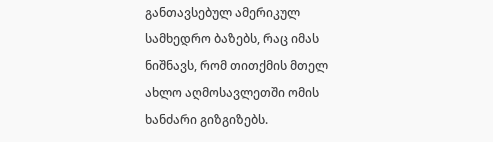განთავსებულ ამერიკულ სამხედრო ბაზებს, რაც იმას ნიშნავს, რომ თითქმის მთელ ახლო აღმოსავლეთში ომის ხანძარი გიზგიზებს.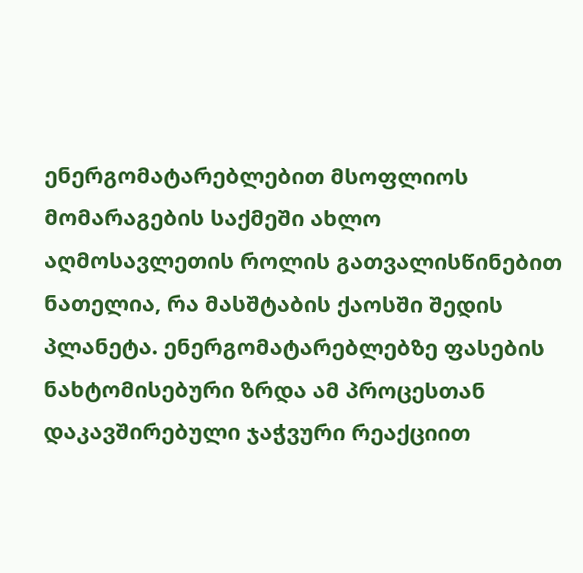ენერგომატარებლებით მსოფლიოს მომარაგების საქმეში ახლო აღმოსავლეთის როლის გათვალისწინებით ნათელია, რა მასშტაბის ქაოსში შედის პლანეტა. ენერგომატარებლებზე ფასების ნახტომისებური ზრდა ამ პროცესთან დაკავშირებული ჯაჭვური რეაქციით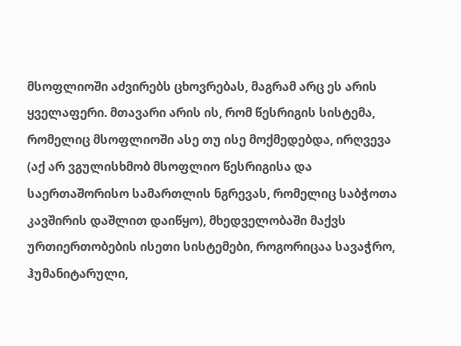მსოფლიოში აძვირებს ცხოვრებას, მაგრამ არც ეს არის ყველაფერი. მთავარი არის ის, რომ წესრიგის სისტემა, რომელიც მსოფლიოში ასე თუ ისე მოქმედებდა, ირღვევა (აქ არ ვგულისხმობ მსოფლიო წესრიგისა და საერთაშორისო სამართლის ნგრევას, რომელიც საბჭოთა კავშირის დაშლით დაიწყო), მხედველობაში მაქვს ურთიერთობების ისეთი სისტემები, როგორიცაა სავაჭრო, ჰუმანიტარული,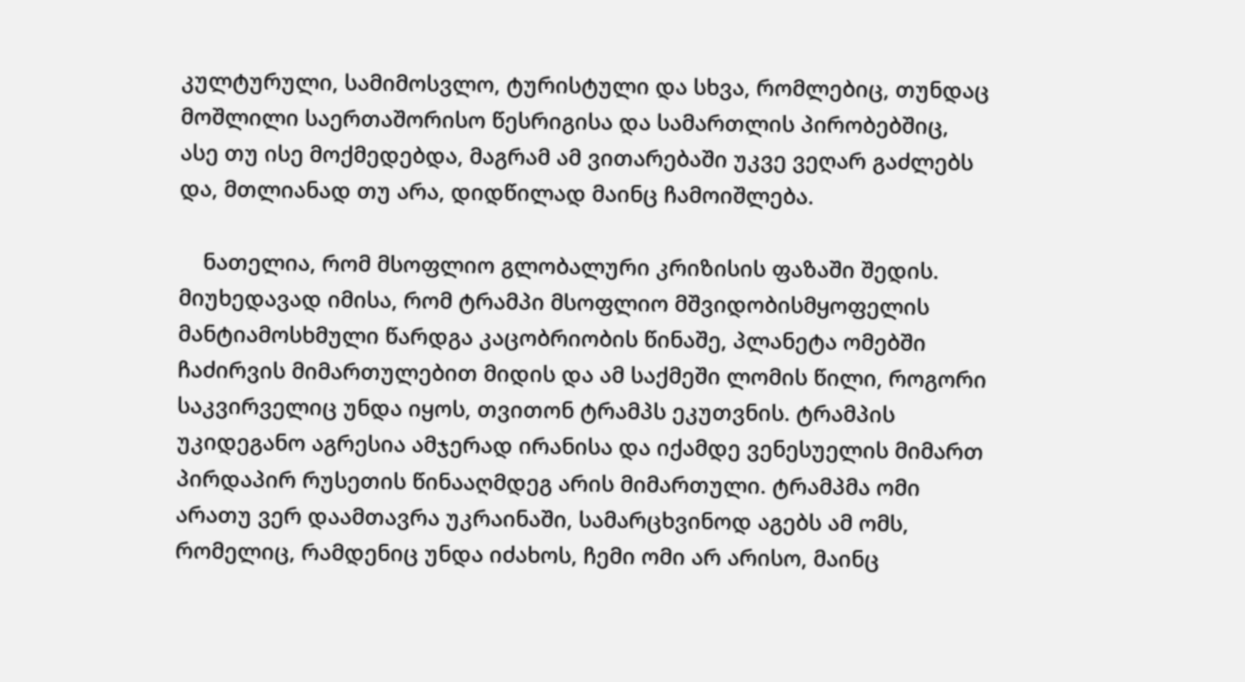კულტურული, სამიმოსვლო, ტურისტული და სხვა, რომლებიც, თუნდაც მოშლილი საერთაშორისო წესრიგისა და სამართლის პირობებშიც, ასე თუ ისე მოქმედებდა, მაგრამ ამ ვითარებაში უკვე ვეღარ გაძლებს და, მთლიანად თუ არა, დიდწილად მაინც ჩამოიშლება.

    ნათელია, რომ მსოფლიო გლობალური კრიზისის ფაზაში შედის. მიუხედავად იმისა, რომ ტრამპი მსოფლიო მშვიდობისმყოფელის მანტიამოსხმული წარდგა კაცობრიობის წინაშე, პლანეტა ომებში ჩაძირვის მიმართულებით მიდის და ამ საქმეში ლომის წილი, როგორი საკვირველიც უნდა იყოს, თვითონ ტრამპს ეკუთვნის. ტრამპის უკიდეგანო აგრესია ამჯერად ირანისა და იქამდე ვენესუელის მიმართ პირდაპირ რუსეთის წინააღმდეგ არის მიმართული. ტრამპმა ომი არათუ ვერ დაამთავრა უკრაინაში, სამარცხვინოდ აგებს ამ ომს, რომელიც, რამდენიც უნდა იძახოს, ჩემი ომი არ არისო, მაინც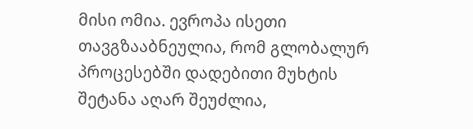მისი ომია. ევროპა ისეთი თავგზააბნეულია, რომ გლობალურ პროცესებში დადებითი მუხტის შეტანა აღარ შეუძლია,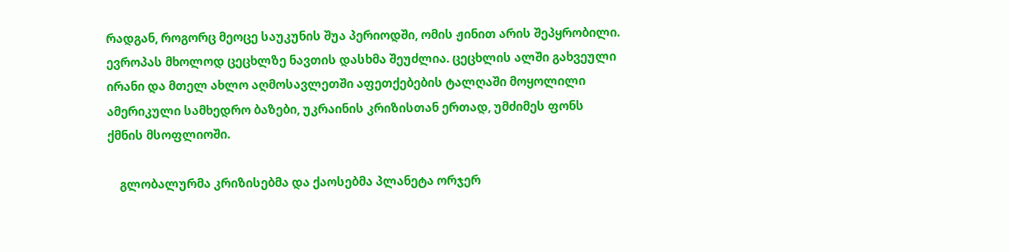რადგან, როგორც მეოცე საუკუნის შუა პერიოდში, ომის ჟინით არის შეპყრობილი. ევროპას მხოლოდ ცეცხლზე ნავთის დასხმა შეუძლია. ცეცხლის ალში გახვეული ირანი და მთელ ახლო აღმოსავლეთში აფეთქებების ტალღაში მოყოლილი ამერიკული სამხედრო ბაზები, უკრაინის კრიზისთან ერთად, უმძიმეს ფონს ქმნის მსოფლიოში.

    გლობალურმა კრიზისებმა და ქაოსებმა პლანეტა ორჯერ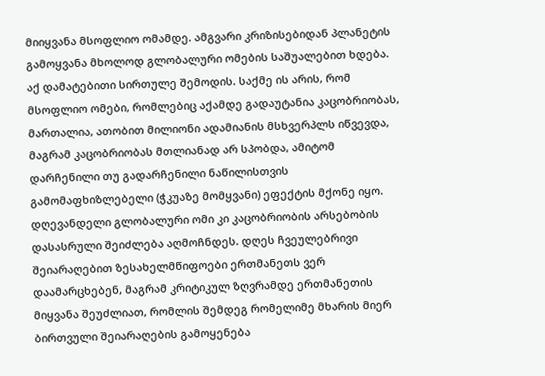მიიყვანა მსოფლიო ომამდე. ამგვარი კრიზისებიდან პლანეტის გამოყვანა მხოლოდ გლობალური ომების საშუალებით ხდება. აქ დამატებითი სირთულე შემოდის. საქმე ის არის, რომ მსოფლიო ომები, რომლებიც აქამდე გადაუტანია კაცობრიობას, მართალია, ათობით მილიონი ადამიანის მსხვერპლს იწვევდა, მაგრამ კაცობრიობას მთლიანად არ სპობდა, ამიტომ დარჩენილი თუ გადარჩენილი ნაწილისთვის გამომაფხიზლებელი (ჭკუაზე მომყვანი) ეფექტის მქონე იყო. დღევანდელი გლობალური ომი კი კაცობრიობის არსებობის დასასრული შეიძლება აღმოჩნდეს. დღეს ჩვეულებრივი შეიარაღებით ზესახელმწიფოები ერთმანეთს ვერ დაამარცხებენ, მაგრამ კრიტიკულ ზღვრამდე ერთმანეთის მიყვანა შეუძლიათ, რომლის შემდეგ რომელიმე მხარის მიერ ბირთვული შეიარაღების გამოყენება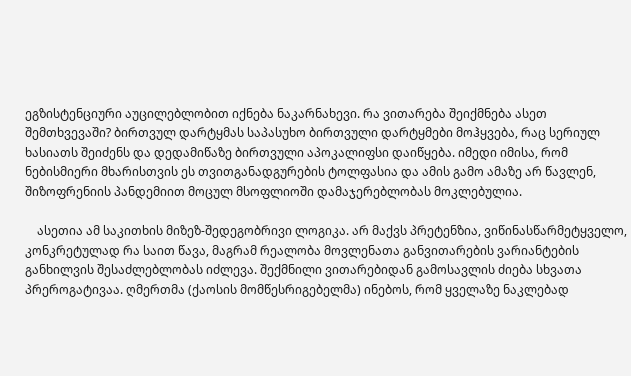ეგზისტენციური აუცილებლობით იქნება ნაკარნახევი. რა ვითარება შეიქმნება ასეთ შემთხვევაში? ბირთვულ დარტყმას საპასუხო ბირთვული დარტყმები მოჰყვება, რაც სერიულ ხასიათს შეიძენს და დედამიწაზე ბირთვული აპოკალიფსი დაიწყება. იმედი იმისა, რომ ნებისმიერი მხარისთვის ეს თვითგანადგურების ტოლფასია და ამის გამო ამაზე არ წავლენ, შიზოფრენიის პანდემიით მოცულ მსოფლიოში დამაჯერებლობას მოკლებულია.

    ასეთია ამ საკითხის მიზეზ-შედეგობრივი ლოგიკა. არ მაქვს პრეტენზია, ვიწინასწარმეტყველო, კონკრეტულად რა საით წავა, მაგრამ რეალობა მოვლენათა განვითარების ვარიანტების განხილვის შესაძლებლობას იძლევა. შექმნილი ვითარებიდან გამოსავლის ძიება სხვათა პრეროგატივაა. ღმერთმა (ქაოსის მომწესრიგებელმა) ინებოს, რომ ყველაზე ნაკლებად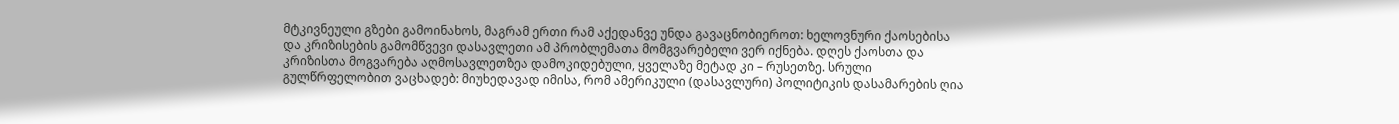მტკივნეული გზები გამოინახოს, მაგრამ ერთი რამ აქედანვე უნდა გავაცნობიეროთ: ხელოვნური ქაოსებისა და კრიზისების გამომწვევი დასავლეთი ამ პრობლემათა მომგვარებელი ვერ იქნება. დღეს ქაოსთა და კრიზისთა მოგვარება აღმოსავლეთზეა დამოკიდებული, ყველაზე მეტად კი – რუსეთზე. სრული გულწრფელობით ვაცხადებ: მიუხედავად იმისა, რომ ამერიკული (დასავლური) პოლიტიკის დასამარების ღია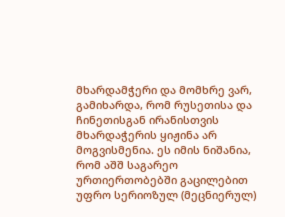მხარდამჭერი და მომხრე ვარ, გამიხარდა, რომ რუსეთისა და ჩინეთისგან ირანისთვის მხარდაჭერის ყიჟინა არ მოგვისმენია. ეს იმის ნიშანია, რომ აშშ საგარეო ურთიერთობებში გაცილებით უფრო სერიოზულ (მეცნიერულ)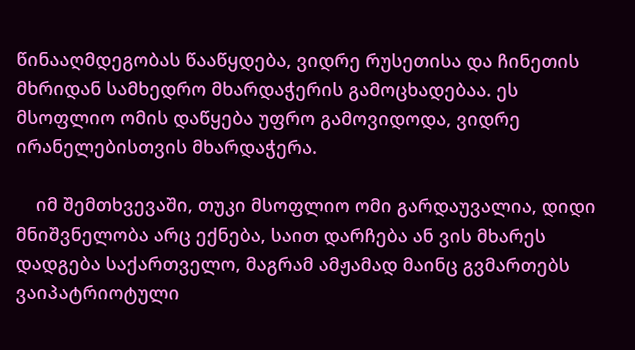წინააღმდეგობას წააწყდება, ვიდრე რუსეთისა და ჩინეთის მხრიდან სამხედრო მხარდაჭერის გამოცხადებაა. ეს მსოფლიო ომის დაწყება უფრო გამოვიდოდა, ვიდრე ირანელებისთვის მხარდაჭერა.

    იმ შემთხვევაში, თუკი მსოფლიო ომი გარდაუვალია, დიდი მნიშვნელობა არც ექნება, საით დარჩება ან ვის მხარეს დადგება საქართველო, მაგრამ ამჟამად მაინც გვმართებს ვაიპატრიოტული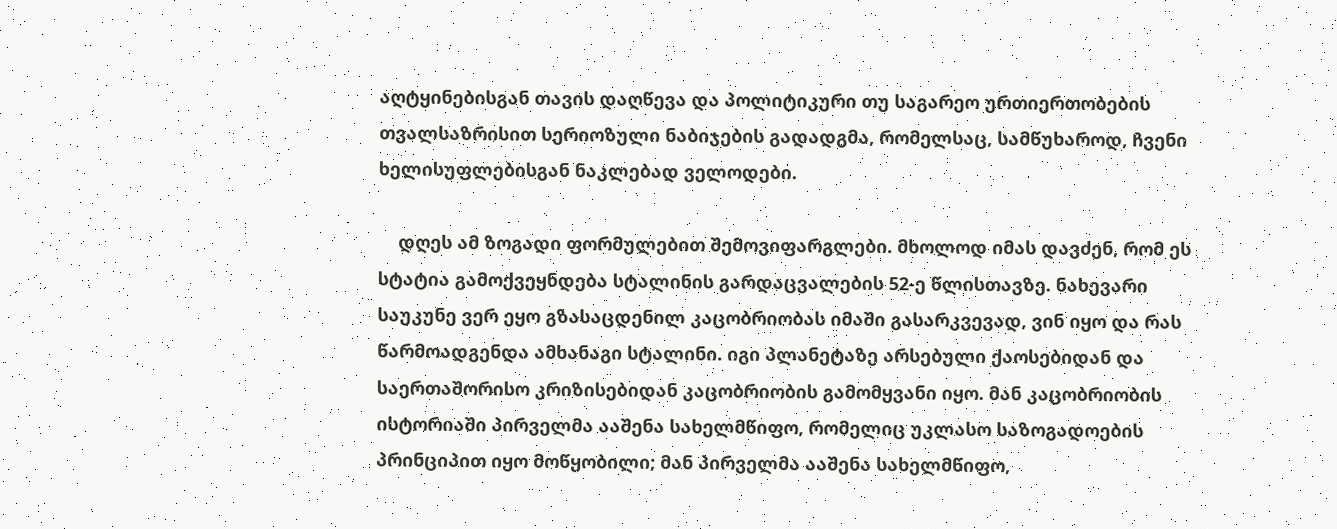აღტყინებისგან თავის დაღწევა და პოლიტიკური თუ საგარეო ურთიერთობების თვალსაზრისით სერიოზული ნაბიჯების გადადგმა, რომელსაც, სამწუხაროდ, ჩვენი ხელისუფლებისგან ნაკლებად ველოდები.

    დღეს ამ ზოგადი ფორმულებით შემოვიფარგლები. მხოლოდ იმას დავძენ, რომ ეს სტატია გამოქვეყნდება სტალინის გარდაცვალების 52-ე წლისთავზე. ნახევარი საუკუნე ვერ ეყო გზასაცდენილ კაცობრიობას იმაში გასარკვევად, ვინ იყო და რას წარმოადგენდა ამხანაგი სტალინი. იგი პლანეტაზე არსებული ქაოსებიდან და საერთაშორისო კრიზისებიდან კაცობრიობის გამომყვანი იყო. მან კაცობრიობის ისტორიაში პირველმა ააშენა სახელმწიფო, რომელიც უკლასო საზოგადოების პრინციპით იყო მოწყობილი; მან პირველმა ააშენა სახელმწიფო,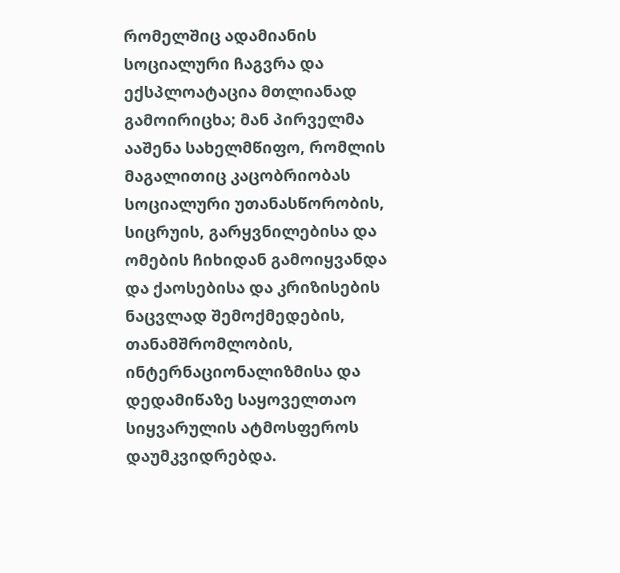რომელშიც ადამიანის სოციალური ჩაგვრა და ექსპლოატაცია მთლიანად გამოირიცხა; მან პირველმა ააშენა სახელმწიფო, რომლის მაგალითიც კაცობრიობას სოციალური უთანასწორობის, სიცრუის, გარყვნილებისა და ომების ჩიხიდან გამოიყვანდა და ქაოსებისა და კრიზისების ნაცვლად შემოქმედების, თანამშრომლობის, ინტერნაციონალიზმისა და დედამიწაზე საყოველთაო სიყვარულის ატმოსფეროს დაუმკვიდრებდა.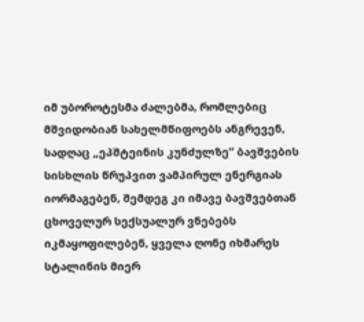იმ უბოროტესმა ძალებმა, რომლებიც მშვიდობიან სახელმწიფოებს ანგრევენ, სადღაც „ეპშტეინის კუნძულზე” ბავშვების სისხლის წრუპვით ვამპირულ ენერგიას იორმაგებენ, შემდეგ კი იმავე ბავშვებთან ცხოველურ სექსუალურ ვნებებს იკმაყოფილებენ, ყველა ღონე იხმარეს სტალინის მიერ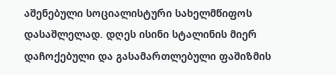აშენებული სოციალისტური სახელმწიფოს დასაშლელად. დღეს ისინი სტალინის მიერ დაჩოქებული და გასამართლებული ფაშიზმის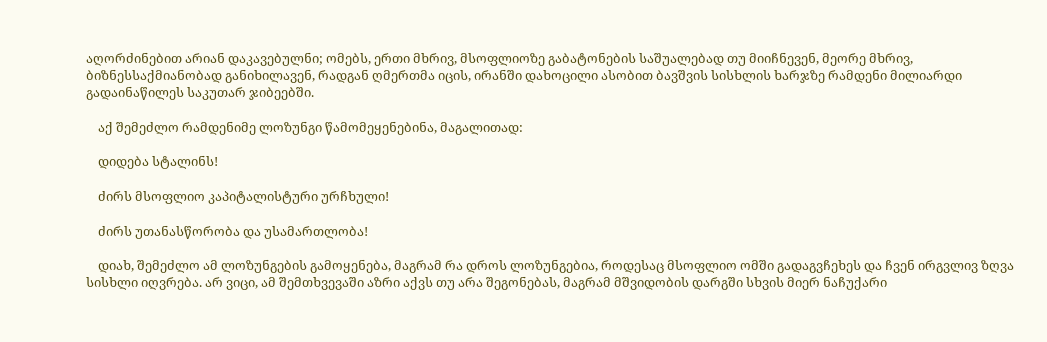აღორძინებით არიან დაკავებულნი; ომებს, ერთი მხრივ, მსოფლიოზე გაბატონების საშუალებად თუ მიიჩნევენ, მეორე მხრივ, ბიზნესსაქმიანობად განიხილავენ, რადგან ღმერთმა იცის, ირანში დახოცილი ასობით ბავშვის სისხლის ხარჯზე რამდენი მილიარდი გადაინაწილეს საკუთარ ჯიბეებში.

    აქ შემეძლო რამდენიმე ლოზუნგი წამომეყენებინა, მაგალითად:

    დიდება სტალინს!

    ძირს მსოფლიო კაპიტალისტური ურჩხული!

    ძირს უთანასწორობა და უსამართლობა!

    დიახ, შემეძლო ამ ლოზუნგების გამოყენება, მაგრამ რა დროს ლოზუნგებია, როდესაც მსოფლიო ომში გადაგვჩეხეს და ჩვენ ირგვლივ ზღვა სისხლი იღვრება. არ ვიცი, ამ შემთხვევაში აზრი აქვს თუ არა შეგონებას, მაგრამ მშვიდობის დარგში სხვის მიერ ნაჩუქარი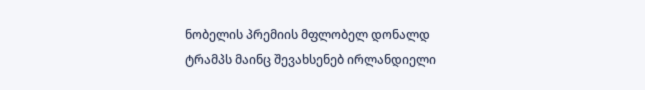ნობელის პრემიის მფლობელ დონალდ ტრამპს მაინც შევახსენებ ირლანდიელი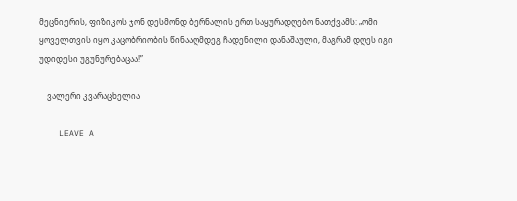მეცნიერის, ფიზიკოს ჯონ დესმონდ ბერნალის ერთ საყურადღებო ნათქვამს: „ომი ყოველთვის იყო კაცობრიობის წინააღმდეგ ჩადენილი დანაშაული, მაგრამ დღეს იგი უდიდესი უგუნურებაცაა!”

    ვალერი კვარაცხელია

    LEAVE A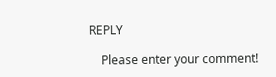REPLY

    Please enter your comment!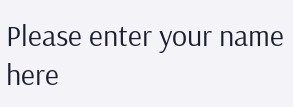Please enter your name here